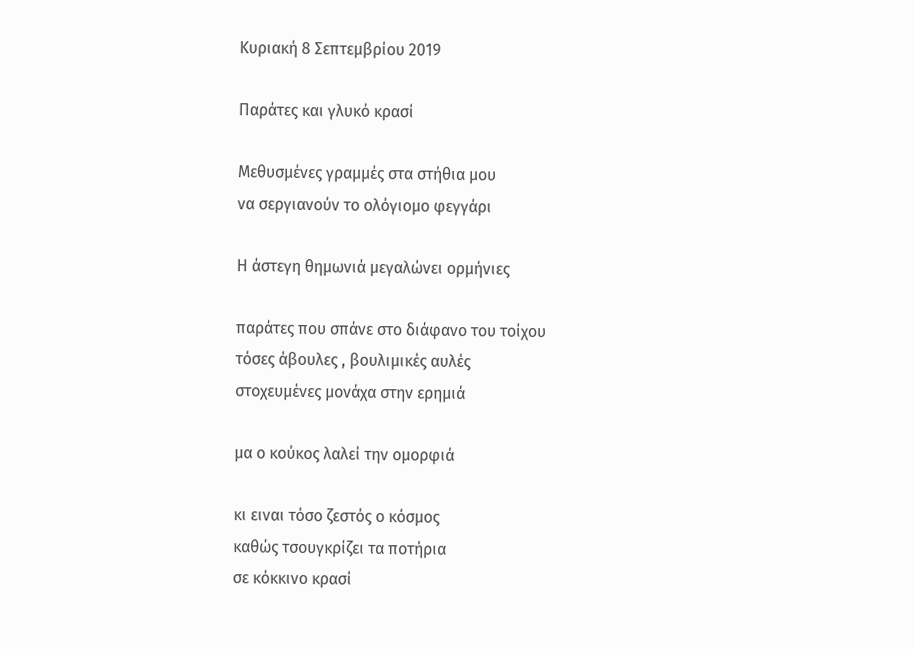Κυριακή 8 Σεπτεμβρίου 2019

Παράτες και γλυκό κρασί

Μεθυσμένες γραμμές στα στήθια μου
να σεργιανούν το ολόγιομο φεγγάρι

Η άστεγη θημωνιά μεγαλώνει ορμήνιες

παράτες που σπάνε στο διάφανο του τοίχου
τόσες άβουλες , βουλιμικές αυλές
στοχευμένες μονάχα στην ερημιά

μα ο κούκος λαλεί την ομορφιά

κι ειναι τόσο ζεστός ο κόσμος
καθώς τσουγκρίζει τα ποτήρια
σε κόκκινο κρασί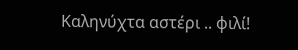Καληνύχτα αστέρι .. φιλί!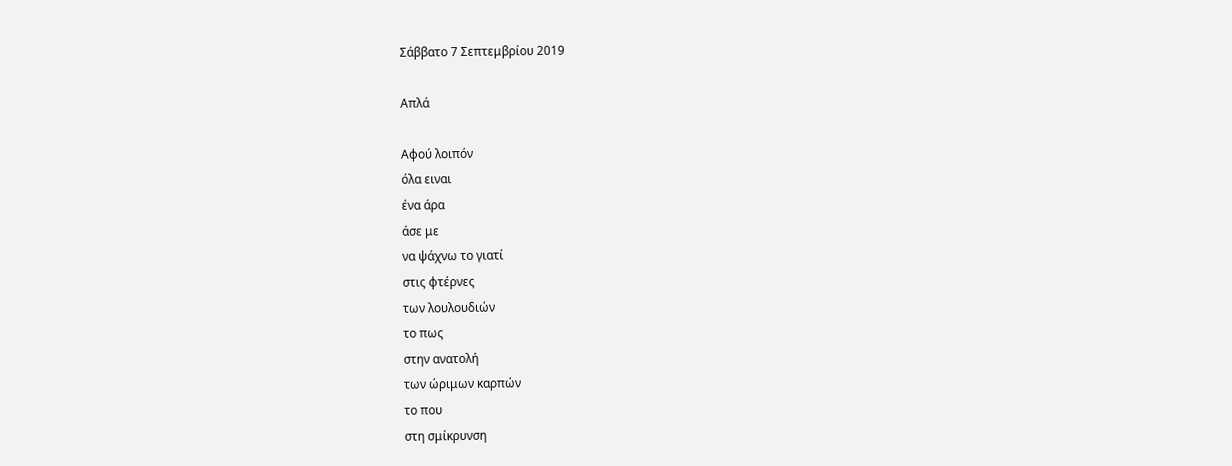Σάββατο 7 Σεπτεμβρίου 2019

Απλά

Αφού λοιπόν
όλα ειναι
ένα άρα
άσε με
να ψάχνω το γιατί
στις φτέρνες
των λουλουδιών
το πως
στην ανατολή
των ώριμων καρπών
το που
στη σμίκρυνση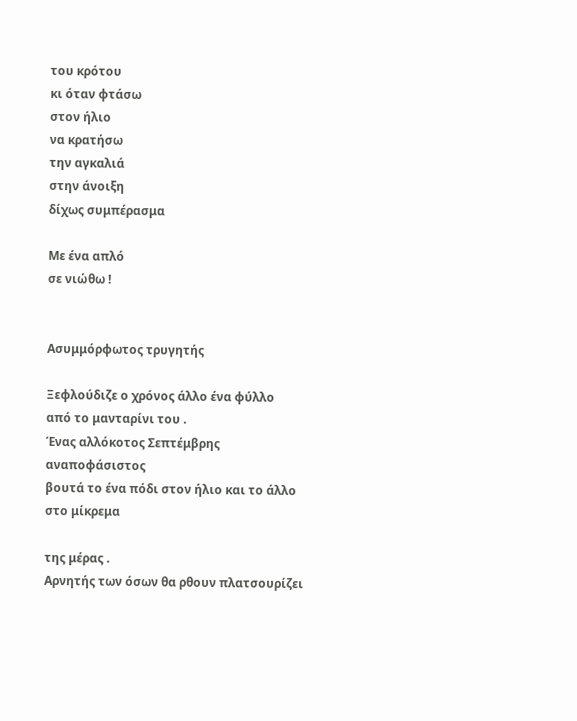του κρότου
κι όταν φτάσω
στον ήλιο
να κρατήσω
την αγκαλιά
στην άνοιξη
δίχως συμπέρασμα

Με ένα απλό
σε νιώθω !


Ασυμμόρφωτος τρυγητής

Ξεφλούδιζε ο χρόνος άλλο ένα φύλλο
από το μανταρίνι του .
Ένας αλλόκοτος Σεπτέμβρης αναποφάσιστος
βουτά το ένα πόδι στον ήλιο και το άλλο στο μίκρεμα

της μέρας .
Αρνητής των όσων θα ρθουν πλατσουρίζει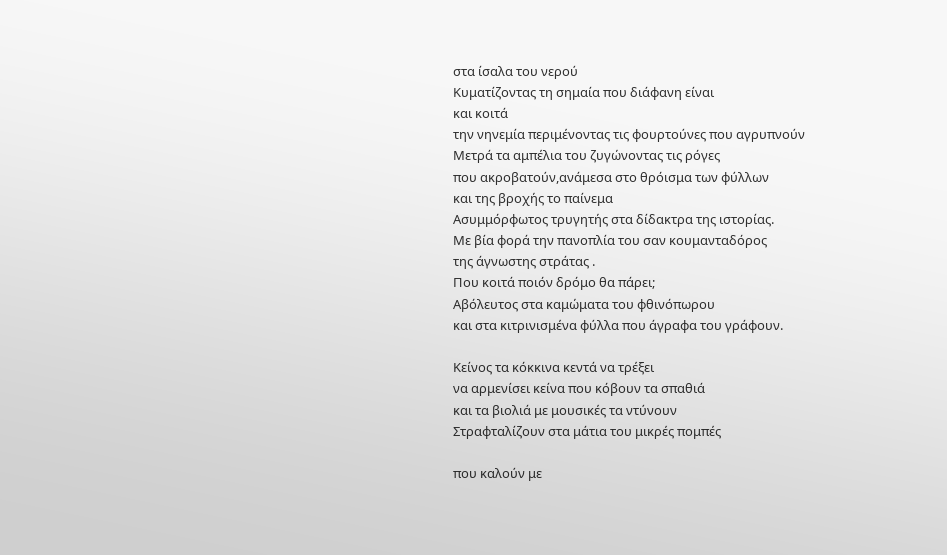στα ίσαλα του νερού
Κυματίζοντας τη σημαία που διάφανη είναι
και κοιτά
την νηνεμία περιμένοντας τις φουρτούνες που αγρυπνούν
Μετρά τα αμπέλια του ζυγώνοντας τις ρόγες
που ακροβατούν,ανάμεσα στο θρόισμα των φύλλων
και της βροχής το παίνεμα
Ασυμμόρφωτος τρυγητής στα δίδακτρα της ιστορίας.
Με βία φορά την πανοπλία του σαν κουμανταδόρος
της άγνωστης στράτας .
Που κοιτά ποιόν δρόμο θα πάρει;
Αβόλευτος στα καμώματα του φθινόπωρου
και στα κιτρινισμένα φύλλα που άγραφα του γράφουν.

Κείνος τα κόκκινα κεντά να τρέξει
να αρμενίσει κείνα που κόβουν τα σπαθιά
και τα βιολιά με μουσικές τα ντύνουν
Στραφταλίζουν στα μάτια του μικρές πομπές

που καλούν με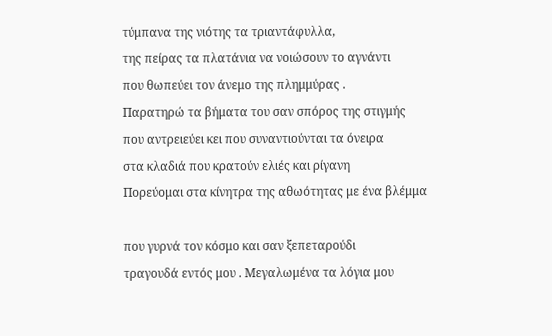τύμπανα της νιότης τα τριαντάφυλλα,
της πείρας τα πλατάνια να νοιώσουν το αγνάντι
που θωπεύει τον άνεμο της πλημμύρας .
Παρατηρώ τα βήματα του σαν σπόρος της στιγμής
που αντρειεύει κει που συναντιούνται τα όνειρα
στα κλαδιά που κρατούν ελιές και ρίγανη
Πορεύομαι στα κίνητρα της αθωότητας με ένα βλέμμα

που γυρνά τον κόσμο και σαν ξεπεταρούδι
τραγουδά εντός μου . Μεγαλωμένα τα λόγια μου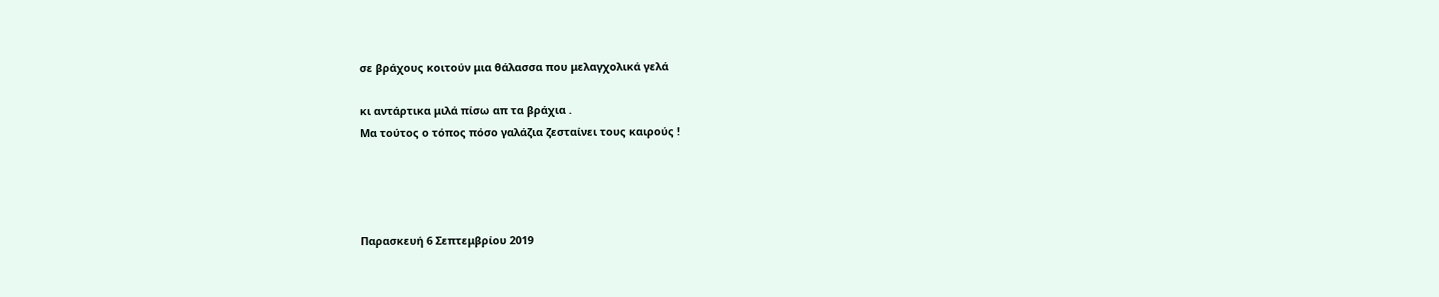σε βράχους κοιτούν μια θάλασσα που μελαγχολικά γελά

κι αντάρτικα μιλά πίσω απ τα βράχια .
Μα τούτος ο τόπος πόσο γαλάζια ζεσταίνει τους καιρούς !




Παρασκευή 6 Σεπτεμβρίου 2019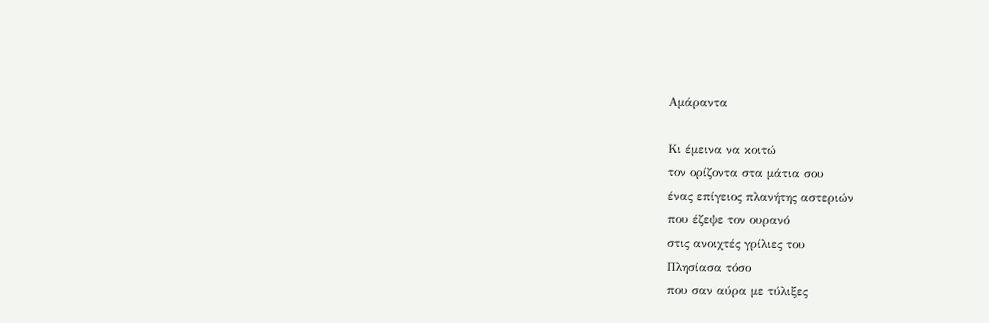Αμάραντα

Κι έμεινα να κοιτώ
τον ορίζοντα στα μάτια σου
ένας επίγειος πλανήτης αστεριών
που έζεψε τον ουρανό
στις ανοιχτές γρίλιες του
Πλησίασα τόσο
που σαν αύρα με τύλιξες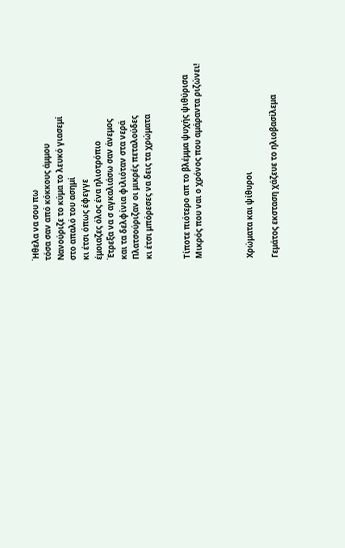Ήθελα να σου πω
τόσα σαν από κόκκους άμμου
Νανούριζε το κύμα το λευκό γιασεμί
στο απαλό του ασημί
κι έτσι όπως έφεγγε
έμοιαζες όλος ένα ηλιοτρόπιο
Έτρεξα να σ αγκαλιάσω σαν άνεμος
και τα δελφίνια φιλιόταν στα νερά
Πλατσούριζαν οι μικρές πεταλούδες
κι έτσι μπόρεσες να δεις τα χρώματα


Τίποτε πιότερο απ το βλέμμα ψυχής ψιθύρισα
Μικρός που ναι ο χρόνος που αμάραντα ριζώνει!



Χρώματα και ψίθυροι

Γεμάτος εκσταση χάζευε το ηλιοβασίλεμα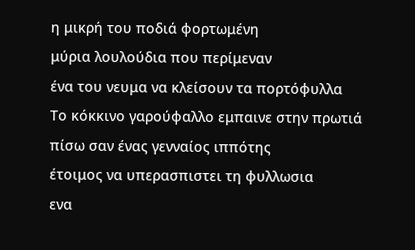η μικρή του ποδιά φορτωμένη
μύρια λουλούδια που περίμεναν
ένα του νευμα να κλείσουν τα πορτόφυλλα
Το κόκκινο γαρούφαλλο εμπαινε στην πρωτιά
πίσω σαν ένας γενναίος ιππότης
έτοιμος να υπερασπιστει τη φυλλωσια
ενα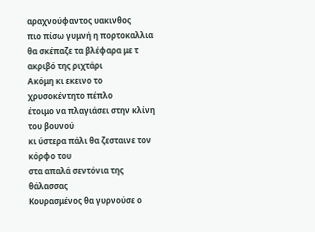αραχνούφαντος υακινθος
πιο πίσω γυμνή η πορτοκαλλια
θα σκέπαζε τα βλέφαρα με τ ακριβό της ριχτάρι
Ακόμη κι εκεινο το χρυσοκέντητο πέπλο
έτοιμο να πλαγιάσει στην κλίνη του βουνού
κι ύστερα πάλι θα ζεσταινε τον κόρφο του
στα απαλά σεντόνια της θάλασσας
Κουρασμένος θα γυρνούσε ο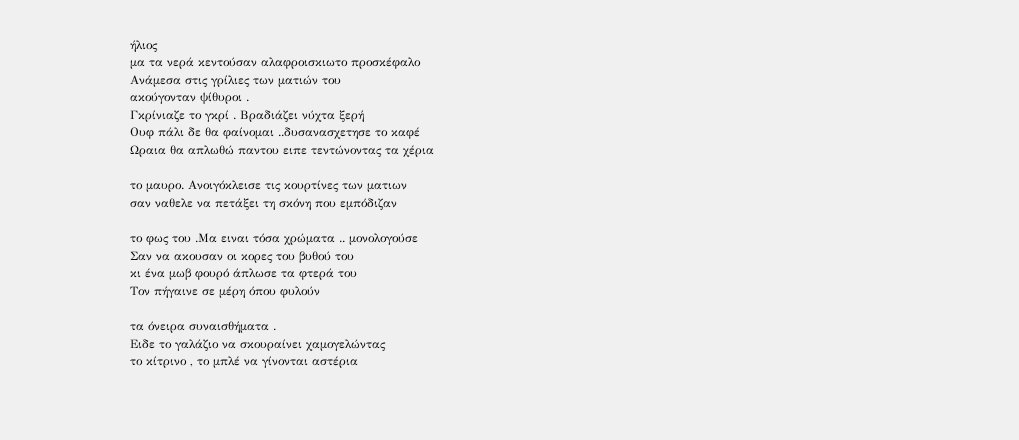ήλιος
μα τα νερά κεντούσαν αλαφροισκιωτο προσκέφαλο
Ανάμεσα στις γρίλιες των ματιών του
ακούγονταν ψίθυροι .
Γκρίνιαζε το γκρί . Βραδιάζει νύχτα ξερή
Ουφ πάλι δε θα φαίνομαι ..δυσανασχετησε το καφέ
Ωραια θα απλωθώ παντου ειπε τεντώνοντας τα χέρια

το μαυρο. Ανοιγόκλεισε τις κουρτίνες των ματιων
σαν ναθελε να πετάξει τη σκόνη που εμπόδιζαν

το φως του .Μα ειναι τόσα χρώματα .. μονολογούσε
Σαν να ακουσαν οι κορες του βυθού του
κι ένα μωβ φουρό άπλωσε τα φτερά του
Τον πήγαινε σε μέρη όπου φυλούν

τα όνειρα συναισθήματα .
Ειδε το γαλάζιο να σκουραίνει χαμογελώντας
το κίτρινο , το μπλέ να γίνονται αστέρια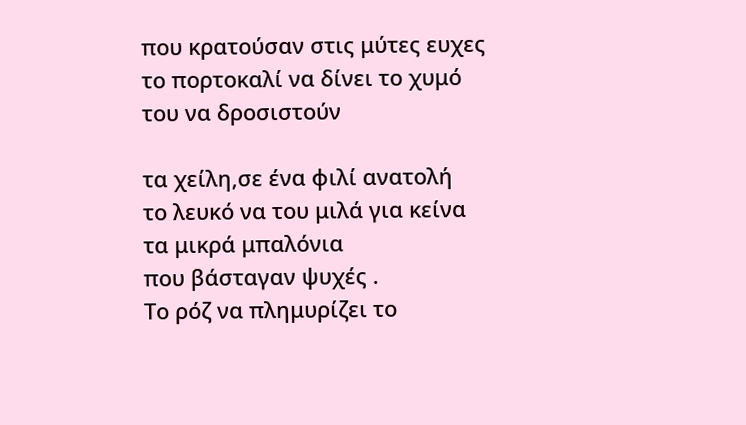που κρατούσαν στις μύτες ευχες
το πορτοκαλί να δίνει το χυμό του να δροσιστούν

τα χείλη,σε ένα φιλί ανατολή
το λευκό να του μιλά για κείνα τα μικρά μπαλόνια
που βάσταγαν ψυχές .
Το ρόζ να πλημυρίζει το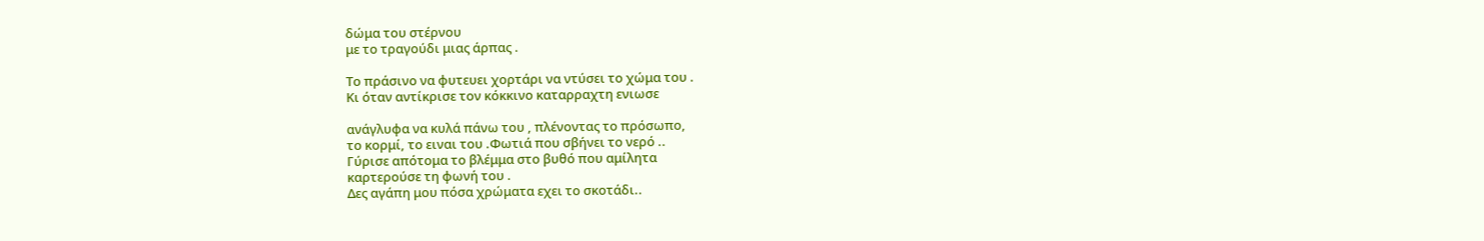δώμα του στέρνου
με το τραγούδι μιας άρπας .

Το πράσινο να φυτευει χορτάρι να ντύσει το χώμα του .
Κι όταν αντίκρισε τον κόκκινο καταρραχτη ενιωσε

ανάγλυφα να κυλά πάνω του , πλένοντας το πρόσωπο,
το κορμί, το ειναι του .Φωτιά που σβήνει το νερό ..
Γύρισε απότομα το βλέμμα στο βυθό που αμίλητα
καρτερούσε τη φωνή του .
Δες αγάπη μου πόσα χρώματα εχει το σκοτάδι..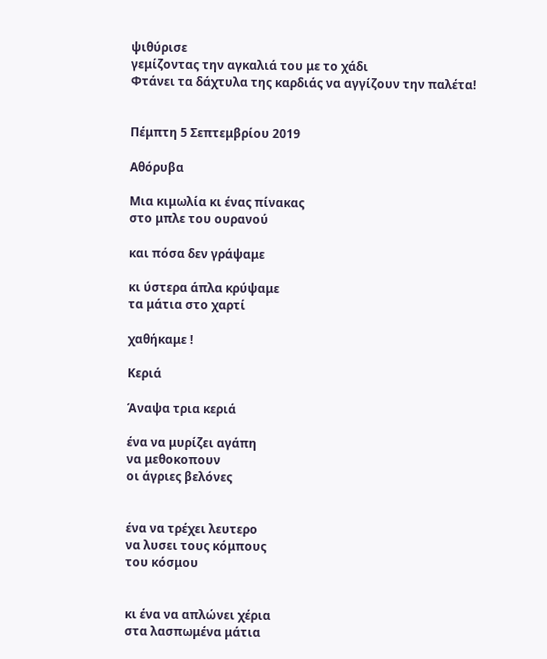ψιθύρισε
γεμίζοντας την αγκαλιά του με το χάδι
Φτάνει τα δάχτυλα της καρδιάς να αγγίζουν την παλέτα!


Πέμπτη 5 Σεπτεμβρίου 2019

Αθόρυβα

Μια κιμωλία κι ένας πίνακας
στο μπλε του ουρανού

και πόσα δεν γράψαμε

κι ύστερα άπλα κρύψαμε
τα μάτια στο χαρτί

χαθήκαμε !

Κεριά

Άναψα τρια κεριά

ένα να μυρίζει αγάπη
να μεθοκοπουν
οι άγριες βελόνες


ένα να τρέχει λευτερο
να λυσει τους κόμπους
του κόσμου


κι ένα να απλώνει χέρια
στα λασπωμένα μάτια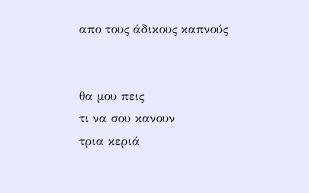απο τους άδικους καπνούς


θα μου πεις
τι να σου κανουν
τρια κεριά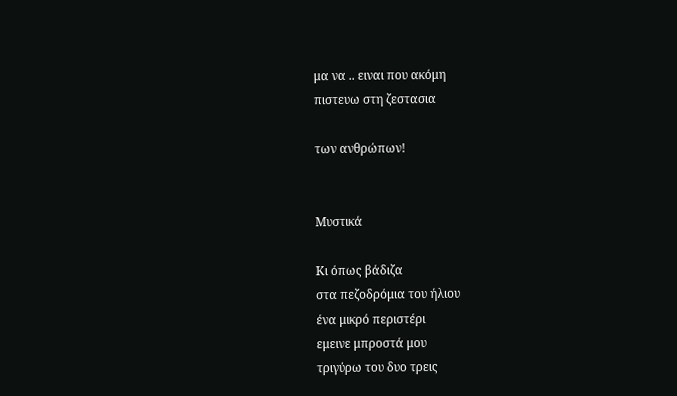μα να .. ειναι που ακόμη
πιστευω στη ζεστασια

των ανθρώπων!


Μυστικά

Κι όπως βάδιζα
στα πεζοδρόμια του ήλιου
ένα μικρό περιστέρι
εμεινε μπροστά μου
τριγύρω του δυο τρεις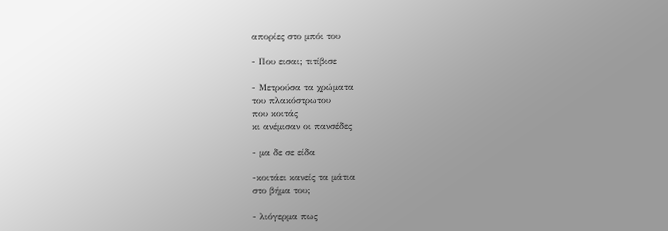απορίες στο μπόι του

- Που εισαι; τιτίβισε

- Μετρούσα τα χρώματα
του πλακόστρωτου
που κοιτάς
κι ανέμισαν οι πανσέδες

- μα δε σε είδα

-κοιτάει κανείς τα μάτια
στο βήμα του;

- λιόγερμα πως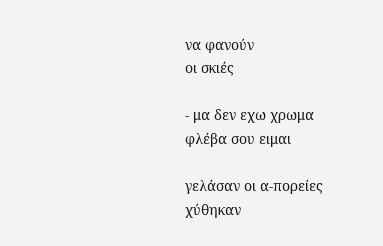να φανούν
οι σκιές

- μα δεν εχω χρωμα
φλέβα σου ειμαι

γελάσαν οι α-πορείες
χύθηκαν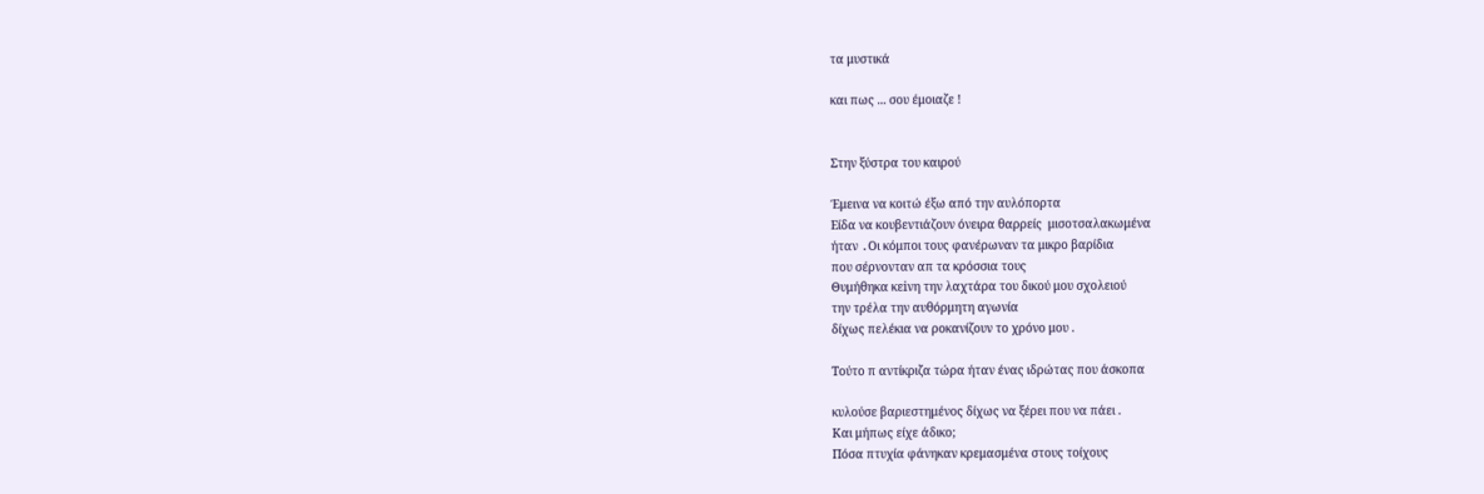τα μυστικά

και πως ... σου έμοιαζε !


Στην ξύστρα του καιρού

Έμεινα να κοιτώ έξω από την αυλόπορτα
Είδα να κουβεντιάζουν όνειρα θαρρείς  μισοτσαλακωμένα
ήταν .Oι κόμποι τους φανέρωναν τα μικρο βαρίδια
που σέρνονταν απ τα κρόσσια τους
Θυμήθηκα κεiνη την λαχτάρα του δικού μου σχολειού
την τρέλα την αυθόρμητη αγωνία
δίχως πελέκια να ροκανίζουν το χρόνο μου .

Τούτο π αντίκριζα τώρα ήταν ένας ιδρώτας που άσκοπα

κυλούσε βαριεστημένος δίχως να ξέρει που να πάει .
Και μήπως είχε άδικο;
Πόσα πτυχία φάνηκαν κρεμασμένα στους τοίχους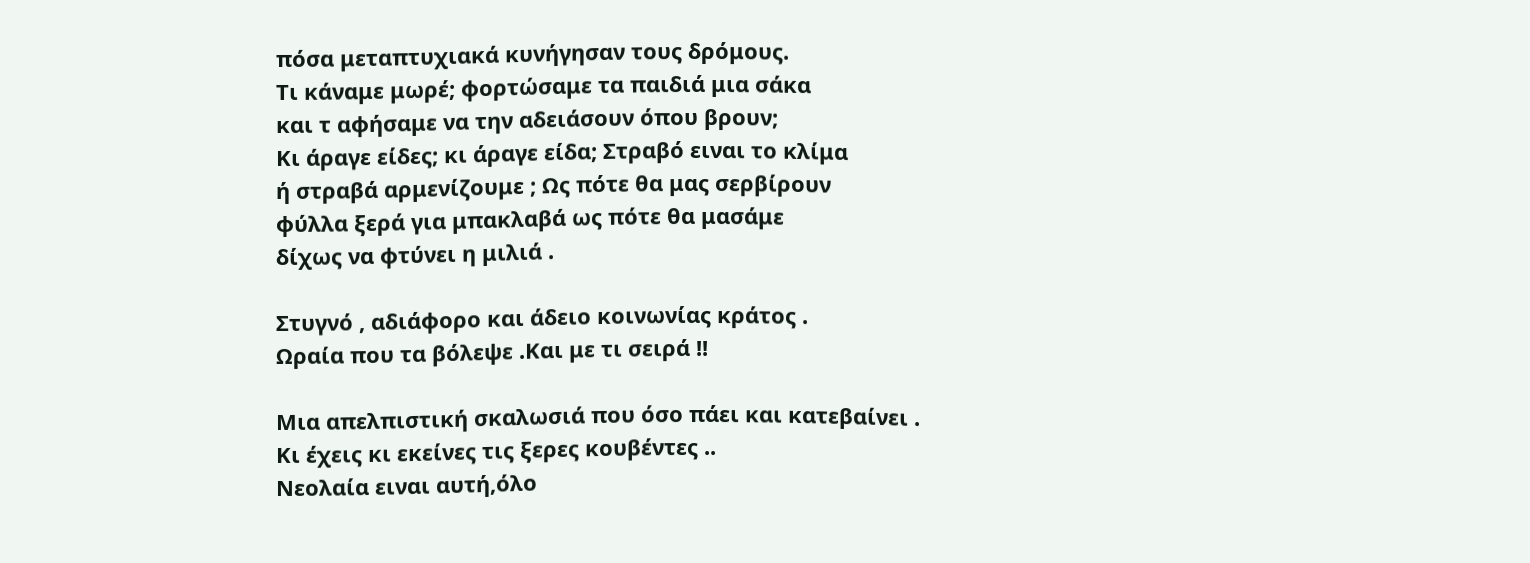πόσα μεταπτυχιακά κυνήγησαν τους δρόμους.
Τι κάναμε μωρέ; φορτώσαμε τα παιδιά μια σάκα
και τ αφήσαμε να την αδειάσουν όπου βρουν;
Κι άραγε είδες; κι άραγε είδα; Στραβό ειναι το κλίμα
ή στραβά αρμενίζουμε ; Ως πότε θα μας σερβίρουν
φύλλα ξερά για μπακλαβά ως πότε θα μασάμε
δίχως να φτύνει η μιλιά .

Στυγνό , αδιάφορο και άδειο κοινωνίας κράτος .
Ωραία που τα βόλεψε .Και με τι σειρά !!

Μια απελπιστική σκαλωσιά που όσο πάει και κατεβαίνει .
Kι έχεις κι εκείνες τις ξερες κουβέντες ..
Νεολαία ειναι αυτή,όλο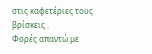στις καφετέριες τους βρίσκεις .
Φορές απαντώ με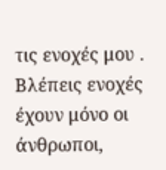τις ενοχές μου .
Βλέπεις ενοχές έχουν μόνο οι άνθρωποι,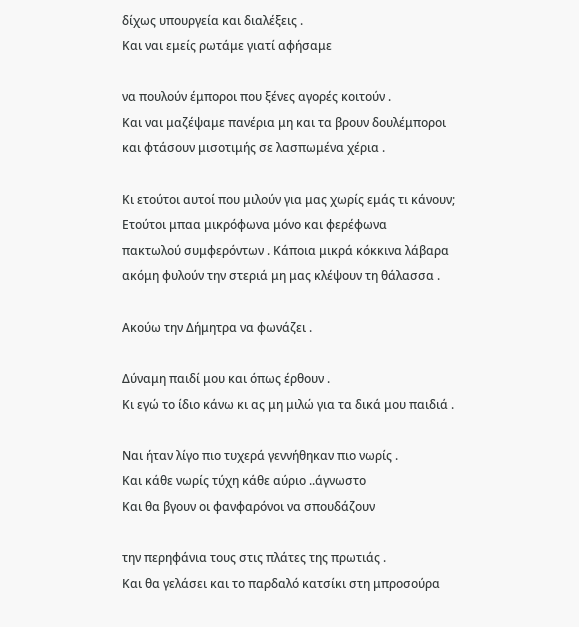δίχως υπουργεία και διαλέξεις .
Και ναι εμείς ρωτάμε γιατί αφήσαμε

να πουλούν έμποροι που ξένες αγορές κοιτούν .
Και ναι μαζέψαμε πανέρια μη και τα βρουν δουλέμποροι
και φτάσουν μισοτιμής σε λασπωμένα χέρια .

Κι ετούτοι αυτοί που μιλούν για μας χωρίς εμάς τι κάνουν;
Ετούτοι μπαα μικρόφωνα μόνο και φερέφωνα
πακτωλού συμφερόντων . Κάποια μικρά κόκκινα λάβαρα
ακόμη φυλούν την στεριά μη μας κλέψουν τη θάλασσα .

Ακούω την Δήμητρα να φωνάζει .

Δύναμη παιδί μου και όπως έρθουν .
Κι εγώ το ίδιο κάνω κι ας μη μιλώ για τα δικά μου παιδιά .

Ναι ήταν λίγο πιο τυχερά γεννήθηκαν πιο νωρίς .
Και κάθε νωρίς τύχη κάθε αύριο ..άγνωστο
Και θα βγουν οι φανφαρόνοι να σπουδάζουν

την περηφάνια τους στις πλάτες της πρωτιάς .
Και θα γελάσει και το παρδαλό κατσίκι στη μπροσούρα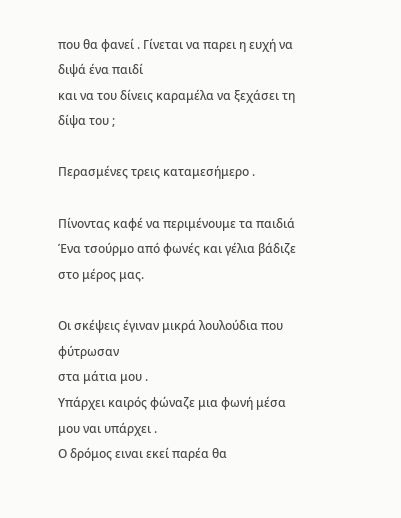που θα φανεί . Γίνεται να παρει η ευχή να διψά ένα παιδί
και να του δίνεις καραμέλα να ξεχάσει τη δίψα του ;

Περασμένες τρεις καταμεσήμερο .

Πίνοντας καφέ να περιμένουμε τα παιδιά
Ένα τσούρμο από φωνές και γέλια βάδιζε στο μέρος μας.

Οι σκέψεις έγιναν μικρά λουλούδια που φύτρωσαν
στα μάτια μου .
Υπάρχει καιρός φώναζε μια φωνή μέσα μου ναι υπάρχει .
Ο δρόμος ειναι εκεί παρέα θα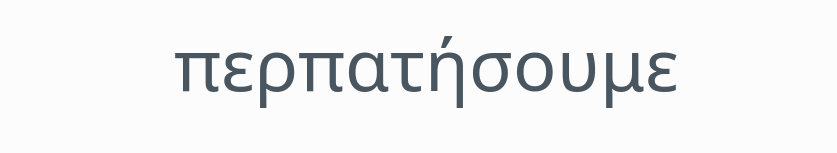περπατήσουμε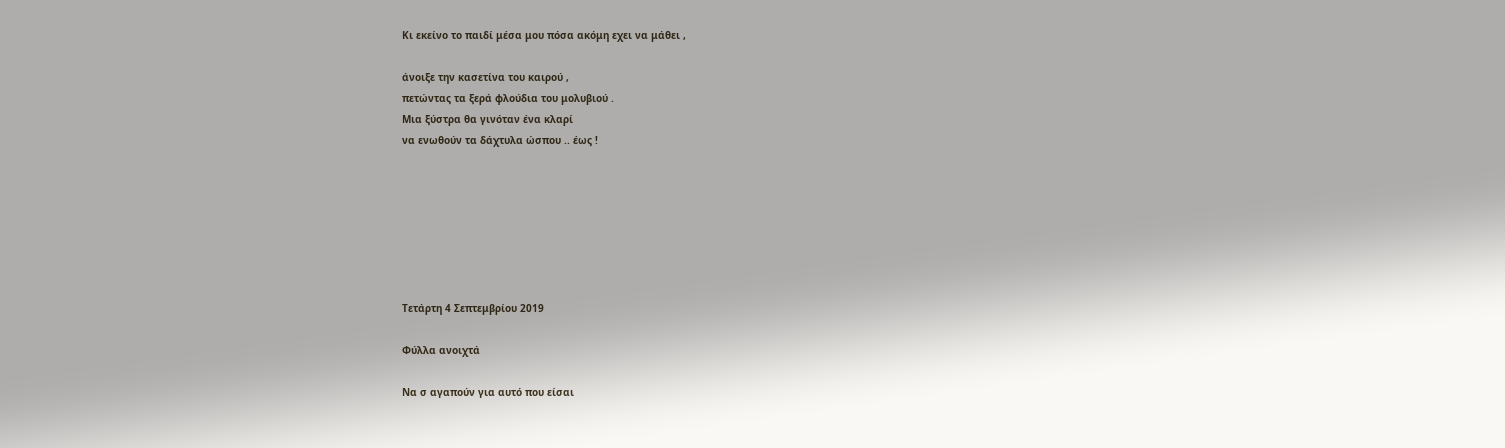Κι εκείνο το παιδί μέσα μου πόσα ακόμη εχει να μάθει ,

άνοιξε την κασετίνα του καιρού ,
πετώντας τα ξερά φλούδια του μολυβιού .
Μια ξύστρα θα γινόταν ένα κλαρί
να ενωθούν τα δάχτυλα ώσπου .. έως !







Τετάρτη 4 Σεπτεμβρίου 2019

Φύλλα ανοιχτά

Να σ αγαπούν για αυτό που είσαι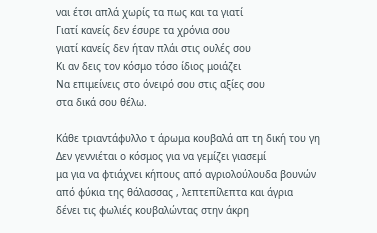ναι έτσι απλά χωρίς τα πως και τα γιατί
Γιατί κανείς δεν έσυρε τα χρόνια σου
γιατί κανείς δεν ήταν πλάι στις ουλές σου
Κι αν δεις τον κόσμο τόσο ίδιος μοιάζει
Να επιμείνεις στο όνειρό σου στις αξίες σου
στα δικά σου θέλω.

Κάθε τριαντάφυλλο τ άρωμα κουβαλά απ τη δική του γη
Δεν γεννιέται ο κόσμος για να γεμίζει γιασεμί
μα για να φτιάχνει κήπους από αγριολούλουδα βουνών
από φύκια της θάλασσας , λεπτεπίλεπτα και άγρια
δένει τις φωλιές κουβαλώντας στην άκρη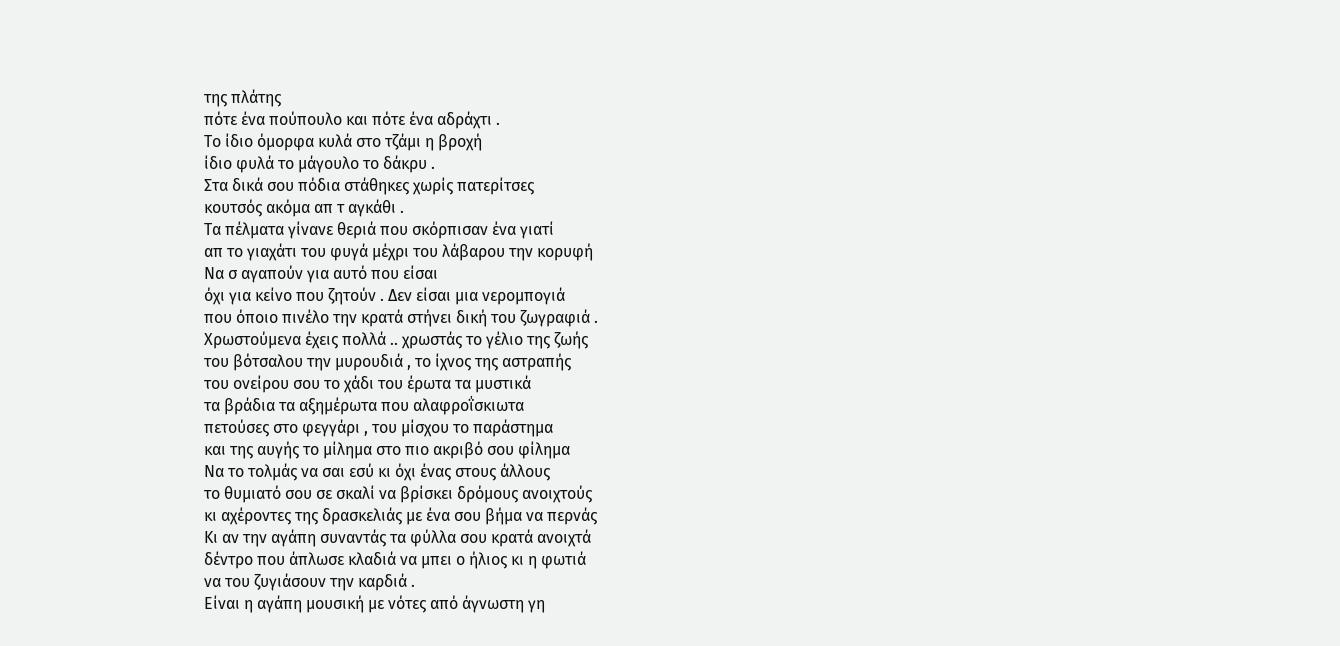της πλάτης
πότε ένα πούπουλο και πότε ένα αδράχτι .
Το ίδιο όμορφα κυλά στο τζάμι η βροχή
ίδιο φυλά το μάγουλο το δάκρυ .
Στα δικά σου πόδια στάθηκες χωρίς πατερίτσες
κουτσός ακόμα απ τ αγκάθι .
Τα πέλματα γίνανε θεριά που σκόρπισαν ένα γιατί
απ το γιαχάτι του φυγά μέχρι του λάβαρου την κορυφή
Να σ αγαπούν για αυτό που είσαι
όχι για κείνο που ζητούν . Δεν είσαι μια νερομπογιά
που όποιο πινέλο την κρατά στήνει δική του ζωγραφιά .
Χρωστούμενα έχεις πολλά .. χρωστάς το γέλιο της ζωής
του βότσαλου την μυρουδιά , το ίχνος της αστραπής
του ονείρου σου το χάδι του έρωτα τα μυστικά
τα βράδια τα αξημέρωτα που αλαφροΐσκιωτα
πετούσες στο φεγγάρι , του μίσχου το παράστημα
και της αυγής το μίλημα στο πιο ακριβό σου φίλημα
Να το τολμάς να σαι εσύ κι όχι ένας στους άλλους
το θυμιατό σου σε σκαλί να βρίσκει δρόμους ανοιχτούς
κι αχέροντες της δρασκελιάς με ένα σου βήμα να περνάς
Κι αν την αγάπη συναντάς τα φύλλα σου κρατά ανοιχτά
δέντρο που άπλωσε κλαδιά να μπει ο ήλιος κι η φωτιά
να του ζυγιάσουν την καρδιά .
Είναι η αγάπη μουσική με νότες από άγνωστη γη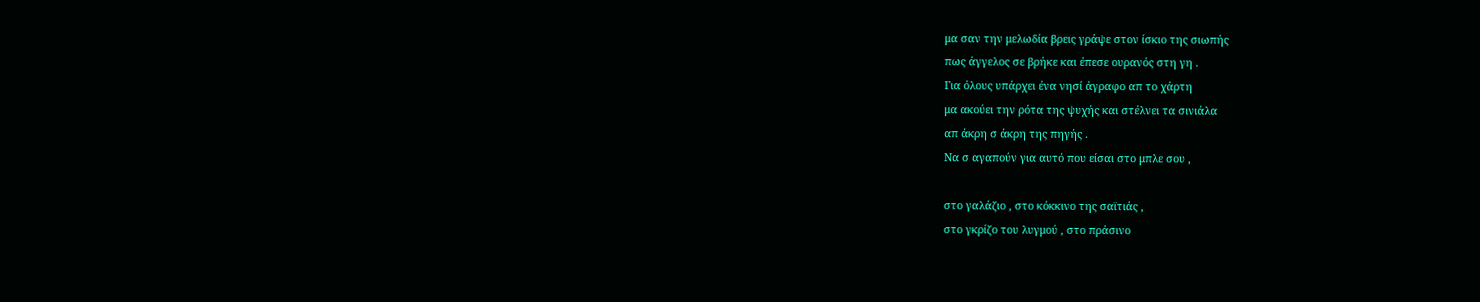μα σαν την μελωδία βρεις γράψε στον ίσκιο της σιωπής
πως άγγελος σε βρήκε και έπεσε ουρανός στη γη .
Για όλους υπάρχει ένα νησί άγραφο απ το χάρτη
μα ακούει την ρότα της ψυχής και στέλνει τα σινιάλα
απ άκρη σ άκρη της πηγής .
Να σ αγαπούν για αυτό που είσαι στο μπλε σου ,

στο γαλάζιο , στο κόκκινο της σαϊτιάς ,
στο γκρίζο του λυγμού , στο πράσινο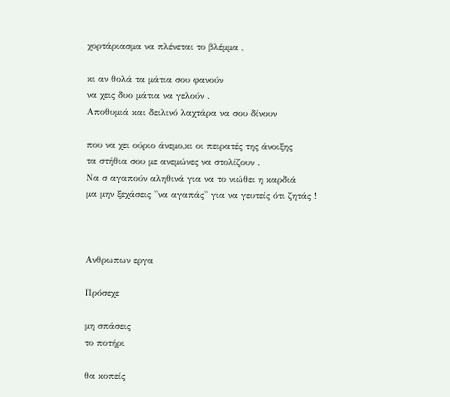χορτάριασμα να πλένεται το βλέμμα ,

κι αν θολά τα μάτια σου φανούν
να χεις δυο μάτια να γελούν .
Αποθυμιά και δειλινό λαχτάρα να σου δίνουν

που να χει ούριο άνεμο,κι οι πειρατές της άνοιξης
τα στήθια σου με ανεμώνες να στολίζουν .
Να σ αγαπούν αληθινά για να το νιώθει η καρδιά
μα μην ξεχάσεις ''να αγαπάς'' για να γευτείς ότι ζητάς !



Ανθρωπων εργα

Πρόσεχε

μη σπάσεις
το ποτήρι

θα κοπείς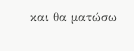και θα ματώσω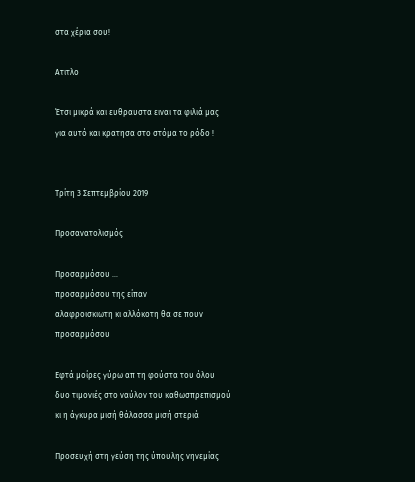στα χέρια σου!

Ατιτλο

Έτσι μικρά και ευθραυστα ειναι τα φιλιά μας
για αυτό και κρατησα στο στόμα το ρόδο !


Τρίτη 3 Σεπτεμβρίου 2019

Προσανατολισμός

Προσαρμόσου ...
προσαρμόσου της είπαν
αλαφροισκιωτη κι αλλόκοτη θα σε πουν
προσαρμόσου

Εφτά μοίρες γύρω απ τη φούστα του όλου
δυο τιμονιές στο ναύλον του καθωσπρεπισμού
κι η άγκυρα μισή θάλασσα μισή στεριά

Προσευχή στη γεύση της ύπουλης νηνεμίας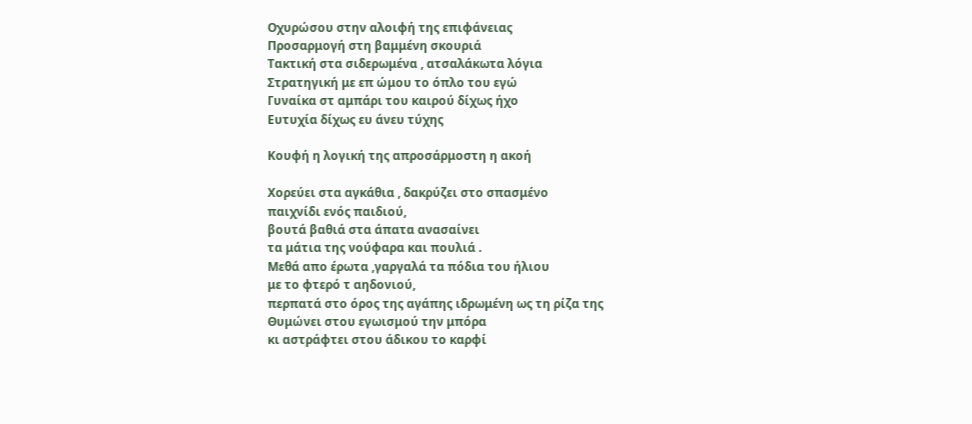Οχυρώσου στην αλοιφή της επιφάνειας
Προσαρμογή στη βαμμένη σκουριά
Τακτική στα σιδερωμένα , ατσαλάκωτα λόγια
Στρατηγική με επ ώμου το όπλο του εγώ
Γυναίκα στ αμπάρι του καιρού δίχως ήχο
Ευτυχία δίχως ευ άνευ τύχης

Κουφή η λογική της απροσάρμοστη η ακοή

Χορεύει στα αγκάθια , δακρύζει στο σπασμένο
παιχνίδι ενός παιδιού,
βουτά βαθιά στα άπατα ανασαίνει
τα μάτια της νούφαρα και πουλιά .
Μεθά απο έρωτα ,γαργαλά τα πόδια του ήλιου
με το φτερό τ αηδονιού,
περπατά στο όρος της αγάπης ιδρωμένη ως τη ρίζα της
Θυμώνει στου εγωισμού την μπόρα
κι αστράφτει στου άδικου το καρφί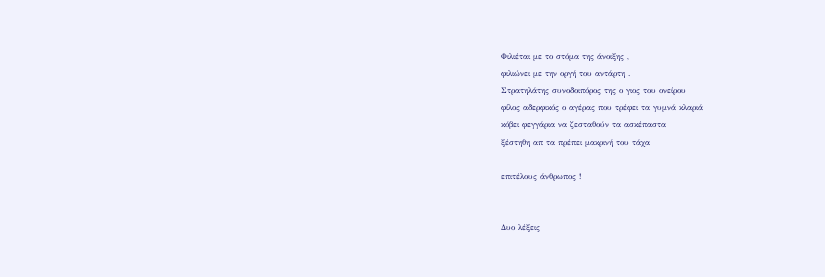Φιλιέται με το στόμα της άνοιξης ,
φιλιώνει με την οργή του αντάρτη .
Στρατηλάτης συνοδοιπόρος της ο γιος του ονείρου
φίλος αδερφικός ο αγέρας που τρέφει τα γυμνά κλαριά
κόβει φεγγάρια να ζεσταθούν τα ασκέπαστα
ξέστηθη απ τα πρέπει μακρινή του τάχα

επιτέλους άνθρωπος !


Δυο λέξεις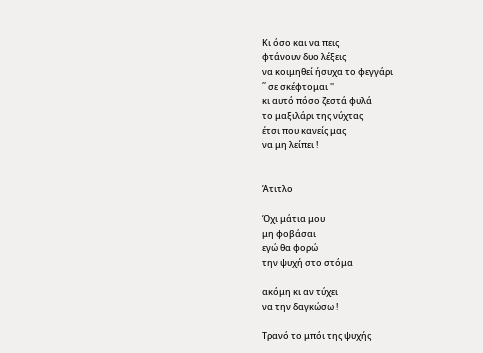Κι όσο και να πεις
φτάνουν δυο λέξεις
να κοιμηθεί ήσυχα το φεγγάρι
΄΄ σε σκέφτομαι ''
κι αυτό πόσο ζεστά φυλά
το μαξιλάρι της νύχτας
έτσι που κανείς μας
να μη λείπει !


Άτιτλο

Όχι μάτια μου
μη φοβάσαι
εγώ θα φορώ
την ψυχή στο στόμα

ακόμη κι αν τύχει
να την δαγκώσω !

Τρανό το μπόι της ψυχής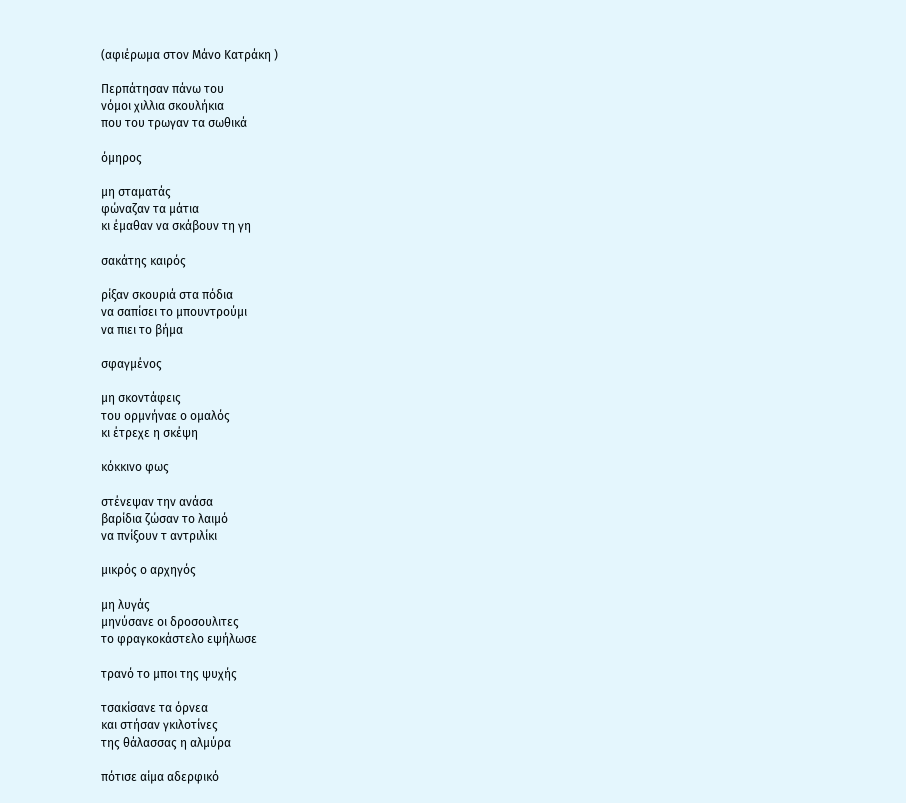(αφιέρωμα στον Μάνο Κατράκη )

Περπάτησαν πάνω του
νόμοι χιλλια σκουλήκια
που του τρωγαν τα σωθικά

όμηρος

μη σταματάς
φώναζαν τα μάτια
κι έμαθαν να σκάβουν τη γη

σακάτης καιρός

ρίξαν σκουριά στα πόδια
να σαπίσει το μπουντρούμι
να πιει το βήμα

σφαγμένος

μη σκοντάφεις
του ορμνήναε ο ομαλός
κι έτρεχε η σκέψη

κόκκινο φως

στένεψαν την ανάσα
βαρίδια ζώσαν το λαιμό
να πνίξουν τ αντριλίκι

μικρός ο αρχηγός

μη λυγάς
μηνύσανε οι δροσουλιτες
το φραγκοκάστελο εψήλωσε

τρανό το μποι της ψυχής

τσακίσανε τα όρνεα
και στήσαν γκιλοτίνες
της θάλασσας η αλμύρα

πότισε αίμα αδερφικό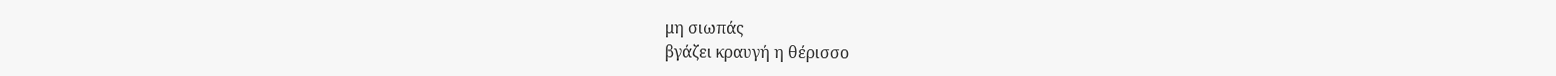μη σιωπάς
βγάζει κραυγή η θέρισσο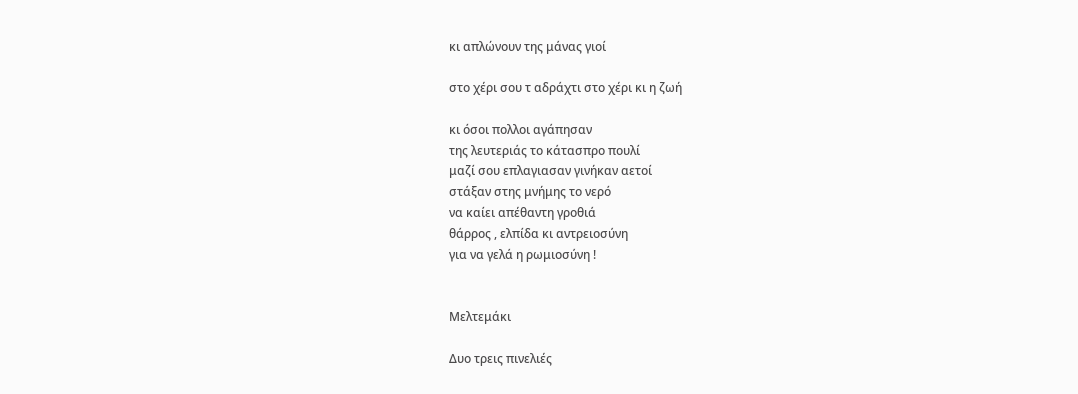κι απλώνουν της μάνας γιοί

στο χέρι σου τ αδράχτι στο χέρι κι η ζωή

κι όσοι πολλοι αγάπησαν
της λευτεριάς το κάτασπρο πουλί
μαζί σου επλαγιασαν γινήκαν αετοί
στάξαν στης μνήμης το νερό
να καίει απέθαντη γροθιά
θάρρος , ελπίδα κι αντρειοσύνη
για να γελά η ρωμιοσύνη !


Μελτεμάκι

Δυο τρεις πινελιές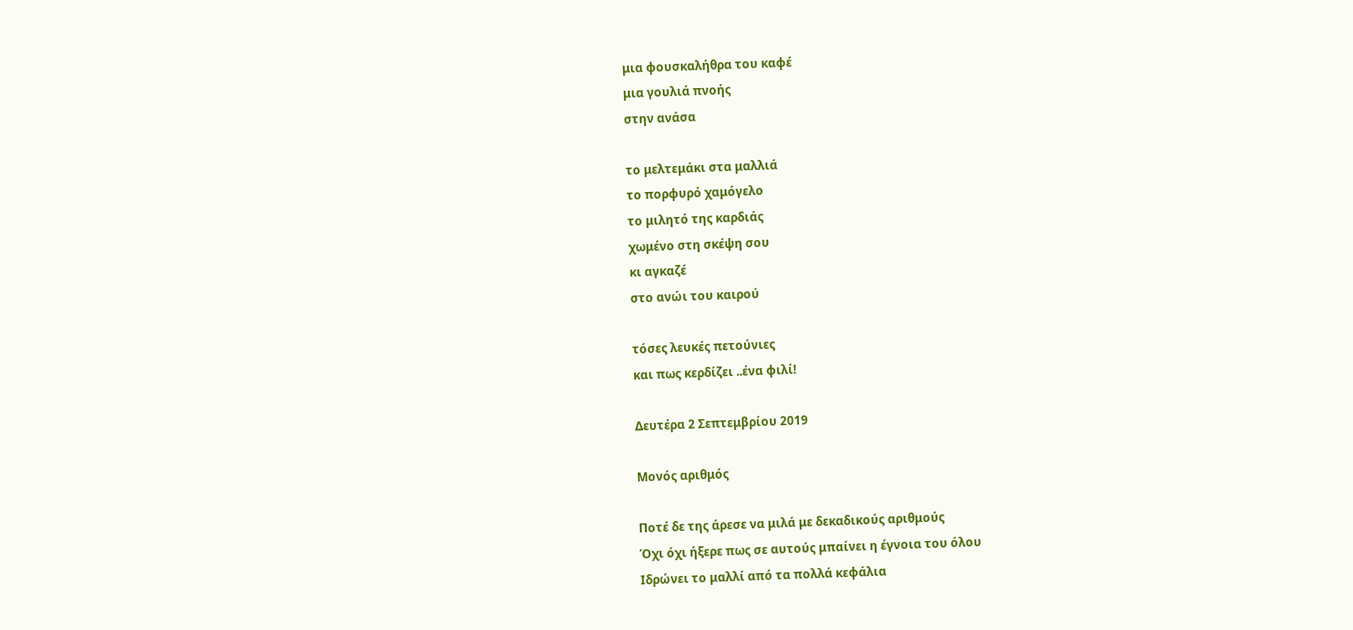μια φουσκαλήθρα του καφέ
μια γουλιά πνοής
στην ανάσα

το μελτεμάκι στα μαλλιά
το πορφυρό χαμόγελο
το μιλητό της καρδιάς
χωμένο στη σκέψη σου
κι αγκαζέ
στο ανώι του καιρού

τόσες λευκές πετούνιες
και πως κερδίζει ..ένα φιλί!

Δευτέρα 2 Σεπτεμβρίου 2019

Μονός αριθμός

Ποτέ δε της άρεσε να μιλά με δεκαδικούς αριθμούς
Όχι όχι ήξερε πως σε αυτούς μπαίνει η έγνοια του όλου
Ιδρώνει το μαλλί από τα πολλά κεφάλια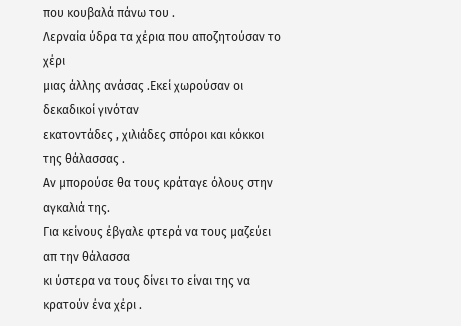που κουβαλά πάνω του .
Λερναία ύδρα τα χέρια που αποζητούσαν το χέρι
μιας άλλης ανάσας .Εκεί χωρούσαν οι δεκαδικοί γινόταν
εκατοντάδες , χιλιάδες σπόροι και κόκκοι της θάλασσας .
Αν μπορούσε θα τους κράταγε όλους στην αγκαλιά της.
Για κείνους έβγαλε φτερά να τους μαζεύει απ την θάλασσα
κι ύστερα να τους δίνει το είναι της να κρατούν ένα χέρι .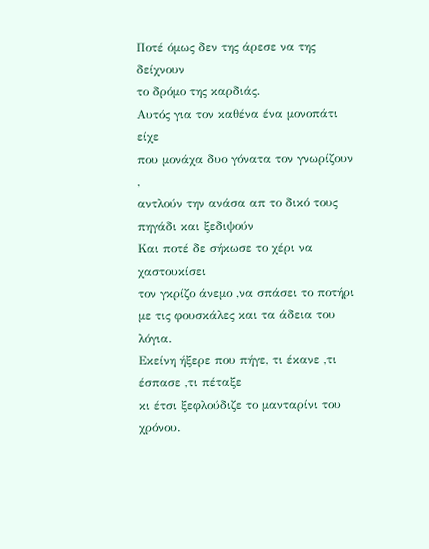Ποτέ όμως δεν της άρεσε να της δείχνουν
το δρόμο της καρδιάς.
Αυτός για τον καθένα ένα μονοπάτι είχε
που μονάχα δυο γόνατα τον γνωρίζουν ,
αντλούν την ανάσα απ το δικό τους πηγάδι και ξεδιψούν
Και ποτέ δε σήκωσε το χέρι να χαστουκίσει
τον γκρίζο άνεμο ,να σπάσει το ποτήρι
με τις φουσκάλες και τα άδεια του λόγια.
Εκείνη ήξερε που πήγε, τι έκανε ,τι έσπασε ,τι πέταξε
κι έτσι ξεφλούδιζε το μανταρίνι του χρόνου.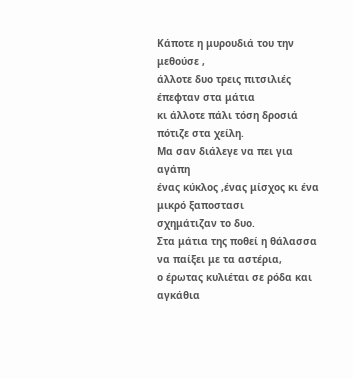Κάποτε η μυρουδιά του την μεθούσε ,
άλλοτε δυο τρεις πιτσιλιές έπεφταν στα μάτια
κι άλλοτε πάλι τόση δροσιά πότιζε στα χείλη.
Μα σαν διάλεγε να πει για αγάπη
ένας κύκλος ,ένας μίσχος κι ένα μικρό ξαποστασι
σχημάτιζαν το δυο.
Στα μάτια της ποθεί η θάλασσα να παίξει με τα αστέρια,
ο έρωτας κυλιέται σε ρόδα και αγκάθια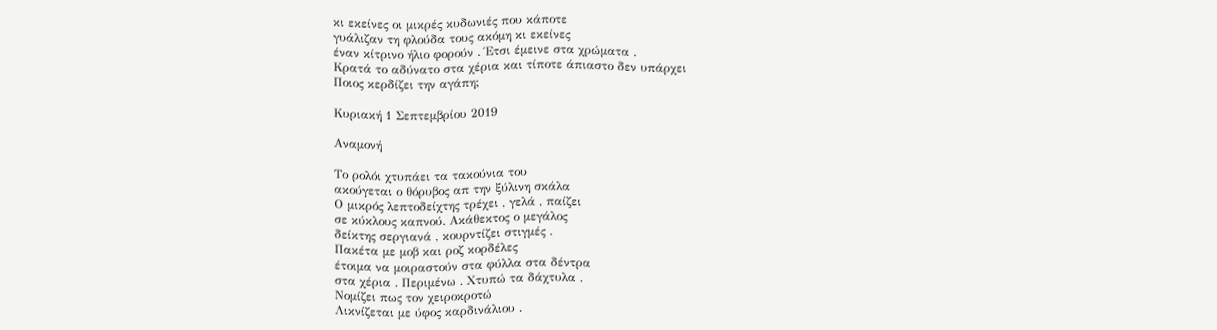κι εκείνες οι μικρές κυδωνιές που κάποτε
γυάλιζαν τη φλούδα τους ακόμη κι εκείνες
έναν κίτρινο ήλιο φορούν . Έτσι έμεινε στα χρώματα .
Κρατά το αδύνατο στα χέρια και τίποτε άπιαστο δεν υπάρχει
Ποιος κερδίζει την αγάπη;

Κυριακή 1 Σεπτεμβρίου 2019

Αναμονή

Το ρολόι χτυπάει τα τακούνια του
ακούγεται ο θόρυβος απ την ξύλινη σκάλα
Ο μικρός λεπτοδείχτης τρέχει , γελά , παίζει
σε κύκλους καπνού. Ακάθεκτος ο μεγάλος
δείκτης σεργιανά , κουρντίζει στιγμές .
Πακέτα με μοβ και ροζ κορδέλες
έτοιμα να μοιραστούν στα φύλλα στα δέντρα
στα χέρια . Περιμένω . Χτυπώ τα δάχτυλα .
Νομίζει πως τον χειροκροτώ
Λικνίζεται με ύφος καρδινάλιου .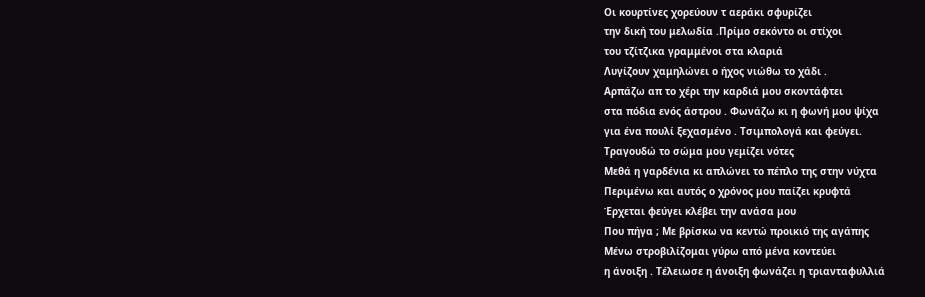Οι κουρτίνες χορεύουν τ αεράκι σφυρίζει
την δική του μελωδία .Πρίμο σεκόντο οι στίχοι
του τζίτζικα γραμμένοι στα κλαριά
Λυγίζουν χαμηλώνει ο ήχος νιώθω το χάδι .
Αρπάζω απ το χέρι την καρδιά μου σκοντάφτει
στα πόδια ενός άστρου . Φωνάζω κι η φωνή μου ψίχα
για ένα πουλί ξεχασμένο . Τσιμπολογά και φεύγει.
Τραγουδώ το σώμα μου γεμίζει νότες
Μεθά η γαρδένια κι απλώνει το πέπλο της στην νύχτα
Περιμένω και αυτός ο χρόνος μου παίζει κρυφτά
Έρχεται φεύγει κλέβει την ανάσα μου
Που πήγα ; Με βρίσκω να κεντώ προικιό της αγάπης
Μένω στροβιλίζομαι γύρω από μένα κοντεύει
η άνοιξη . Τέλειωσε η άνοιξη φωνάζει η τριανταφυλλιά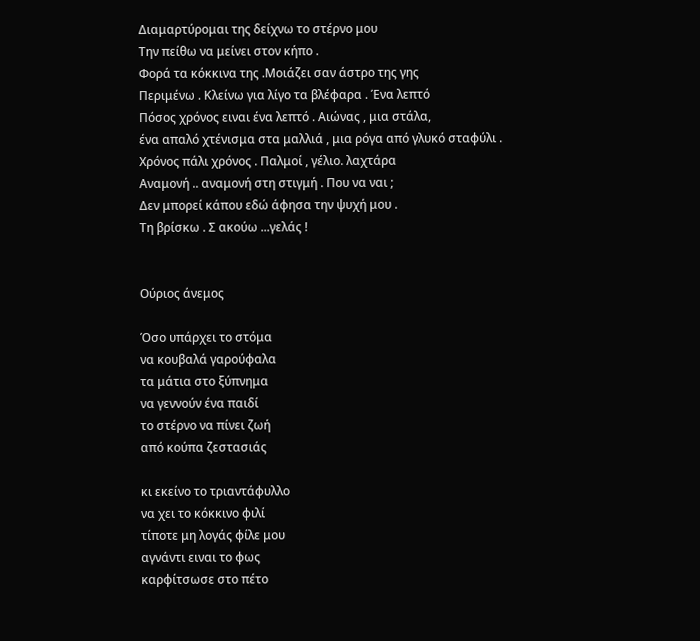Διαμαρτύρομαι της δείχνω το στέρνο μου
Την πείθω να μείνει στον κήπο .
Φορά τα κόκκινα της .Μοιάζει σαν άστρο της γης
Περιμένω . Κλείνω για λίγο τα βλέφαρα . Ένα λεπτό
Πόσος χρόνος ειναι ένα λεπτό . Αιώνας , μια στάλα,
ένα απαλό χτένισμα στα μαλλιά , μια ρόγα από γλυκό σταφύλι .
Χρόνος πάλι χρόνος . Παλμοί , γέλιο. λαχτάρα
Αναμονή .. αναμονή στη στιγμή . Που να ναι ;
Δεν μπορεί κάπου εδώ άφησα την ψυχή μου .
Τη βρίσκω . Σ ακούω ...γελάς !


Ούριος άνεμος

Όσο υπάρχει το στόμα
να κουβαλά γαρούφαλα
τα μάτια στο ξύπνημα
να γεννούν ένα παιδί
το στέρνο να πίνει ζωή
από κούπα ζεστασιάς

κι εκείνο το τριαντάφυλλο
να χει το κόκκινο φιλί
τίποτε μη λογάς φίλε μου
αγνάντι ειναι το φως
καρφίτσωσε στο πέτο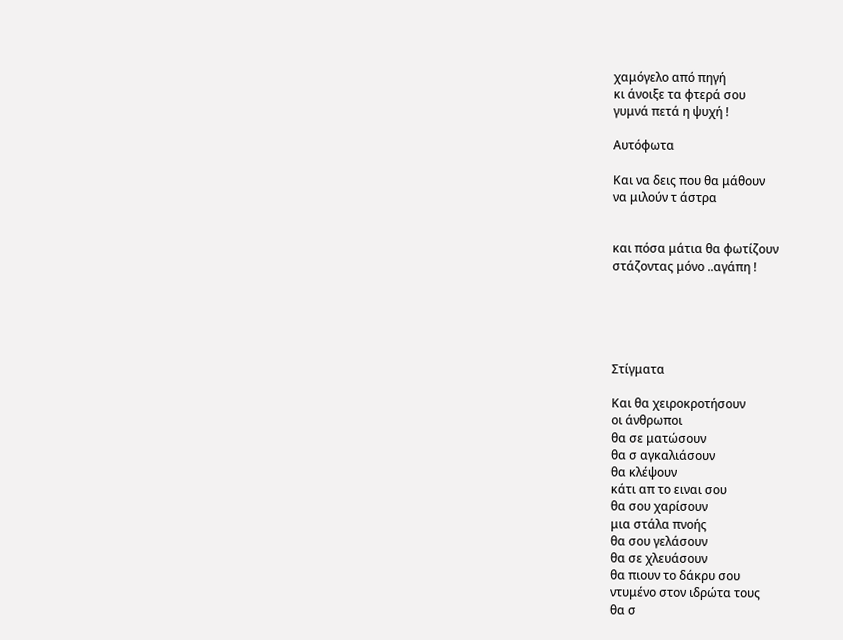χαμόγελο από πηγή
κι άνοιξε τα φτερά σου
γυμνά πετά η ψυχή !

Αυτόφωτα

Και να δεις που θα μάθουν
να μιλούν τ άστρα


και πόσα μάτια θα φωτίζουν
στάζοντας μόνο ..αγάπη !





Στίγματα

Και θα χειροκροτήσουν
οι άνθρωποι
θα σε ματώσουν
θα σ αγκαλιάσουν
θα κλέψουν
κάτι απ το ειναι σου
θα σου χαρίσουν
μια στάλα πνοής
θα σου γελάσουν
θα σε χλευάσουν
θα πιουν το δάκρυ σου
ντυμένο στον ιδρώτα τους
θα σ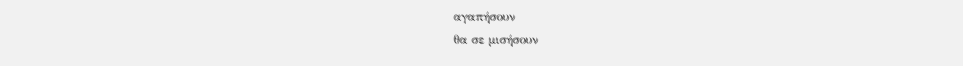αγαπήσουν
θα σε μισήσουν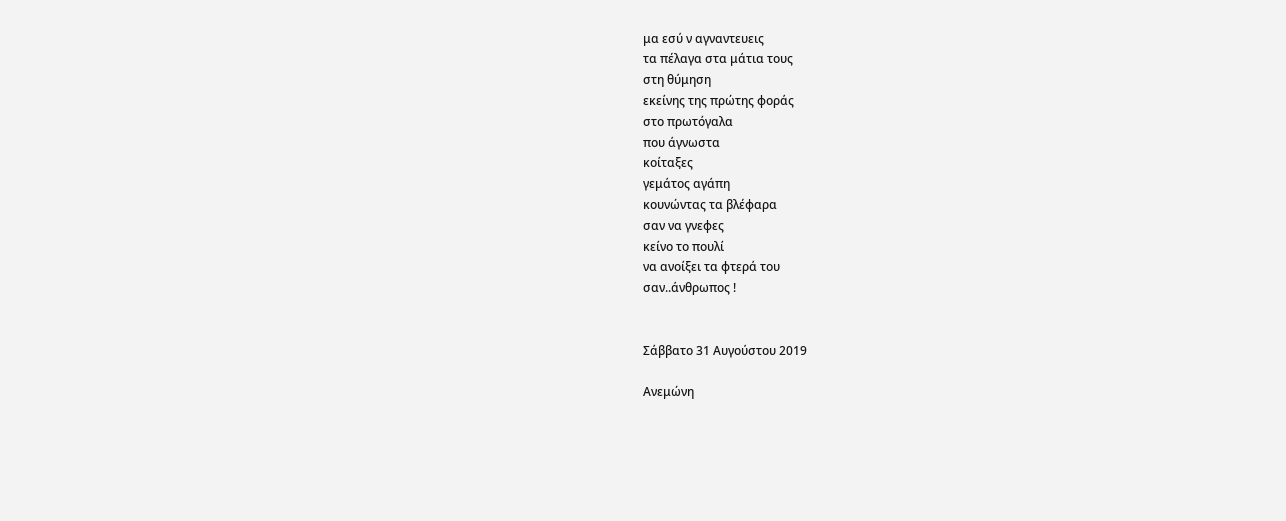μα εσύ ν αγναντευεις
τα πέλαγα στα μάτια τους
στη θύμηση
εκείνης της πρώτης φοράς
στο πρωτόγαλα
που άγνωστα
κοίταξες
γεμάτος αγάπη
κουνώντας τα βλέφαρα
σαν να γνεφες
κείνο το πουλί
να ανοίξει τα φτερά του
σαν..άνθρωπος !


Σάββατο 31 Αυγούστου 2019

Ανεμώνη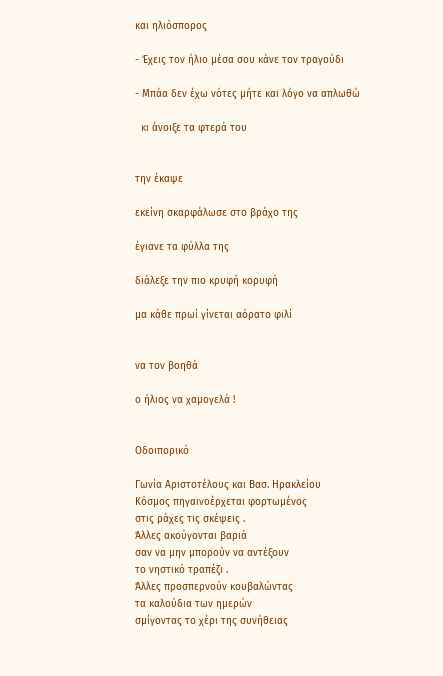και ηλιόσπορος

- Έχεις τον ήλιο μέσα σου κάνε τον τραγούδι

- Μπάα δεν έχω νότες μήτε και λόγο να απλωθώ

  κι άνοιξε τα φτερά του


την έκαψε

εκείνη σκαρφάλωσε στο βράχο της

έγιανε τα φύλλα της

διάλεξε την πιο κρυφή κορυφή

μα κάθε πρωί γίνεται αόρατο φιλί


να τον βοηθά

ο ήλιος να χαμογελά !


Οδοιπορικό

Γωνία Αριστοτέλους και Βασ. Ηρακλείου
Κόσμος πηγαινοέρχεται φορτωμένος
στις ράχες τις σκέψεις .
Άλλες ακούγονται βαριά
σαν να μην μπορούν να αντέξουν
το νηστικό τραπέζι .
Άλλες προσπερνούν κουβαλώντας
τα καλούδια των ημερών
σμίγοντας το χέρι της συνήθειας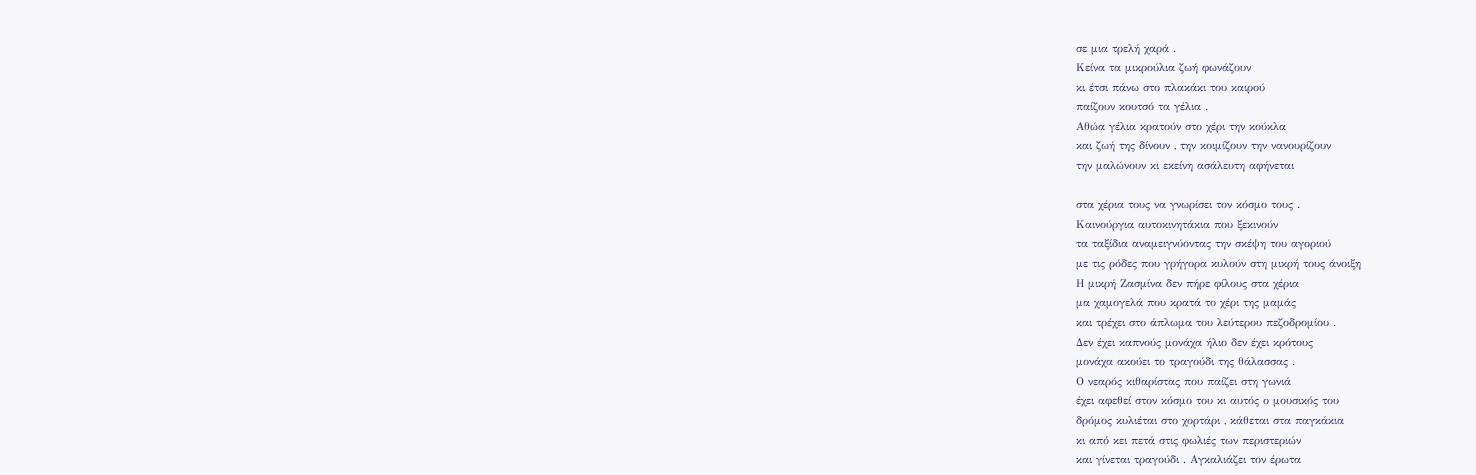σε μια τρελή χαρά .
Κείνα τα μικρούλια ζωή φωνάζουν
κι έτσι πάνω στο πλακάκι του καιρού
παίζουν κουτσό τα γέλια .
Αθώα γέλια κρατούν στο χέρι την κούκλα
και ζωή της δίνουν , την κοιμίζουν την νανουρίζουν
την μαλώνουν κι εκείνη ασάλευτη αφήνεται

στα χέρια τους να γνωρίσει τον κόσμο τους .
Καινούργια αυτοκινητάκια που ξεκινούν
τα ταξίδια αναμειγνύοντας την σκέψη του αγοριού
με τις ρόδες που γρήγορα κυλούν στη μικρή τους άνοιξη
Η μικρή Ζασμίνα δεν πήρε φίλους στα χέρια
μα χαμογελά που κρατά το χέρι της μαμάς
και τρέχει στο άπλωμα του λεύτερου πεζοδρομίου .
Δεν έχει καπνούς μονάχα ήλιο δεν έχει κρότους
μονάχα ακούει το τραγούδι της θάλασσας .
Ο νεαρός κιθαρίστας που παίζει στη γωνιά
έχει αφεθεί στον κόσμο του κι αυτός ο μουσικός του
δρόμος κυλιέται στο χορτάρι , κάθεται στα παγκάκια
κι από κει πετά στις φωλιές των περιστεριών
και γίνεται τραγούδι . Αγκαλιάζει τον έρωτα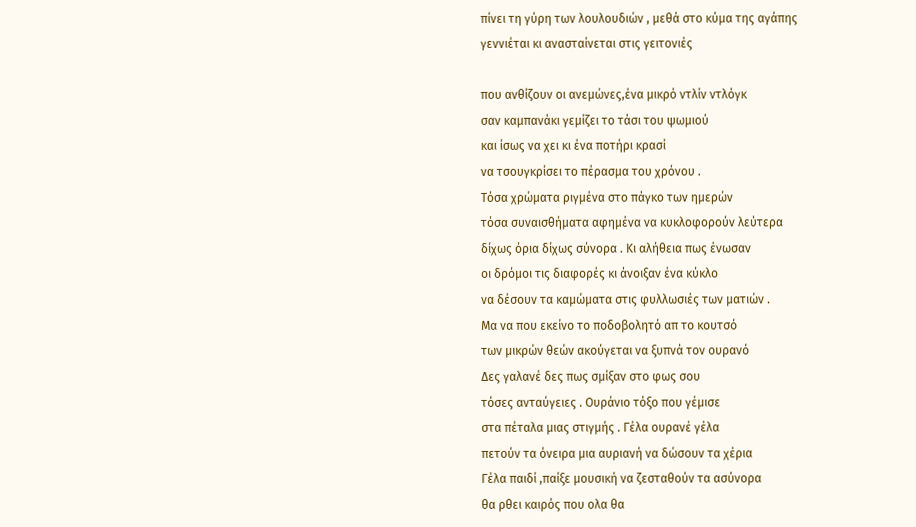πίνει τη γύρη των λουλουδιών , μεθά στο κύμα της αγάπης
γεννιέται κι ανασταίνεται στις γειτονιές

που ανθίζουν οι ανεμώνες,ένα μικρό ντλίν ντλόγκ
σαν καμπανάκι γεμίζει το τάσι του ψωμιού
και ίσως να χει κι ένα ποτήρι κρασί
να τσουγκρίσει το πέρασμα του χρόνου .
Τόσα χρώματα ριγμένα στο πάγκο των ημερών
τόσα συναισθήματα αφημένα να κυκλοφορούν λεύτερα
δίχως όρια δίχως σύνορα . Κι αλήθεια πως ένωσαν
οι δρόμοι τις διαφορές κι άνοιξαν ένα κύκλο
να δέσουν τα καμώματα στις φυλλωσιές των ματιών .
Μα να που εκείνο το ποδοβολητό απ το κουτσό
των μικρών θεών ακούγεται να ξυπνά τον ουρανό
Δες γαλανέ δες πως σμίξαν στο φως σου
τόσες ανταύγειες . Ουράνιο τόξο που γέμισε
στα πέταλα μιας στιγμής . Γέλα ουρανέ γέλα
πετούν τα όνειρα μια αυριανή να δώσουν τα χέρια
Γέλα παιδί ,παίξε μουσική να ζεσταθούν τα ασύνορα
θα ρθει καιρός που ολα θα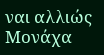ναι αλλιώς
Μονάχα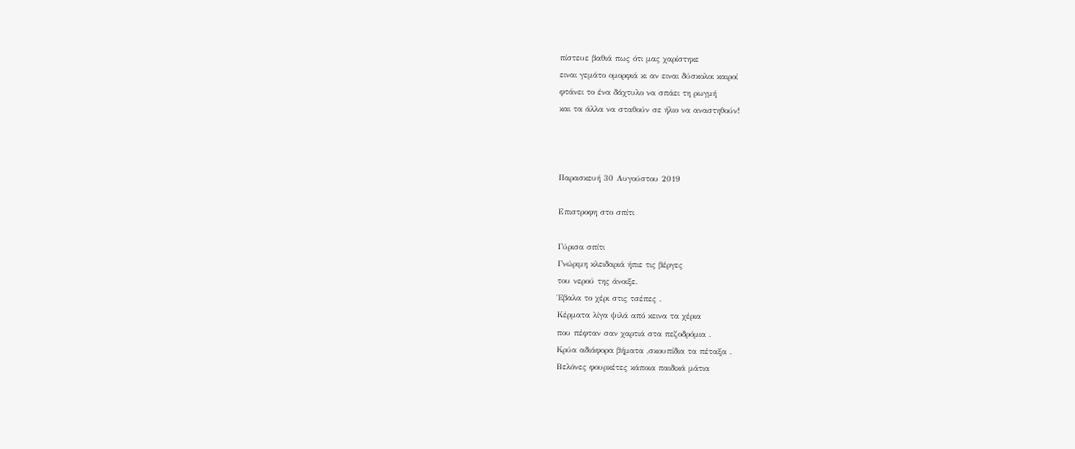πίστευε βαθιά πως ότι μας χαρίστηκε
ειναι γεμάτο ομορφιά κι αν ειναι δύσκολοι καιροί
φτάνει το ένα δάχτυλο να σπάει τη ρωγμή
και τα άλλα να σταθούν σε ήλιο να αναστηθούν!



Παρασκευή 30 Αυγούστου 2019

Επιστροφη στο σπίτι

Γύρισα σπίτι
Γνώριμη κλειδαριά ήπιε τις βέργες
του νερού της άνοιξε.
Έβαλα το χέρι στις τσέπες .
Κέρματα λίγα ψιλά από κεινα τα χέρια
που πέφταν σαν χαρτιά στα πεζοδρόμια .
Κρύα αδιάφορα βήματα ,σκουπίδια τα πέταξα .
Βελόνες φουρκέτες κάποια παιδικά μάτια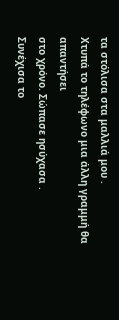τα στόλισα στα μαλλιά μου .
Χτυπά το τηλέφωνο μια άλλη γραμμή θα απαντήσει
στο χρόνο. Σώπασε ησύχασα .
Συνέχισα το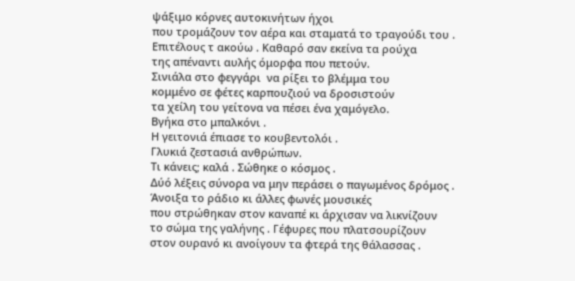ψάξιμο κόρνες αυτοκινήτων ήχοι
που τρομάζουν τον αέρα και σταματά το τραγούδι του .
Επιτέλους τ ακούω . Καθαρό σαν εκείνα τα ρούχα
της απέναντι αυλής όμορφα που πετούν.
Σινιάλα στο φεγγάρι  να ρίξει το βλέμμα του
κομμένο σε φέτες καρπουζιού να δροσιστούν
τα χείλη του γείτονα να πέσει ένα χαμόγελο.
Βγήκα στο μπαλκόνι .
Η γειτονιά έπιασε το κουβεντολόι .
Γλυκιά ζεστασιά ανθρώπων.
Τι κάνεις; καλά . Σώθηκε ο κόσμος .
Δύό λέξεις σύνορα να μην περάσει ο παγωμένος δρόμος .
Άνοιξα το ράδιο κι άλλες φωνές μουσικές
που στρώθηκαν στον καναπέ κι άρχισαν να λικνίζουν
το σώμα της γαλήνης . Γέφυρες που πλατσουρίζουν
στον ουρανό κι ανοίγουν τα φτερά της θάλασσας .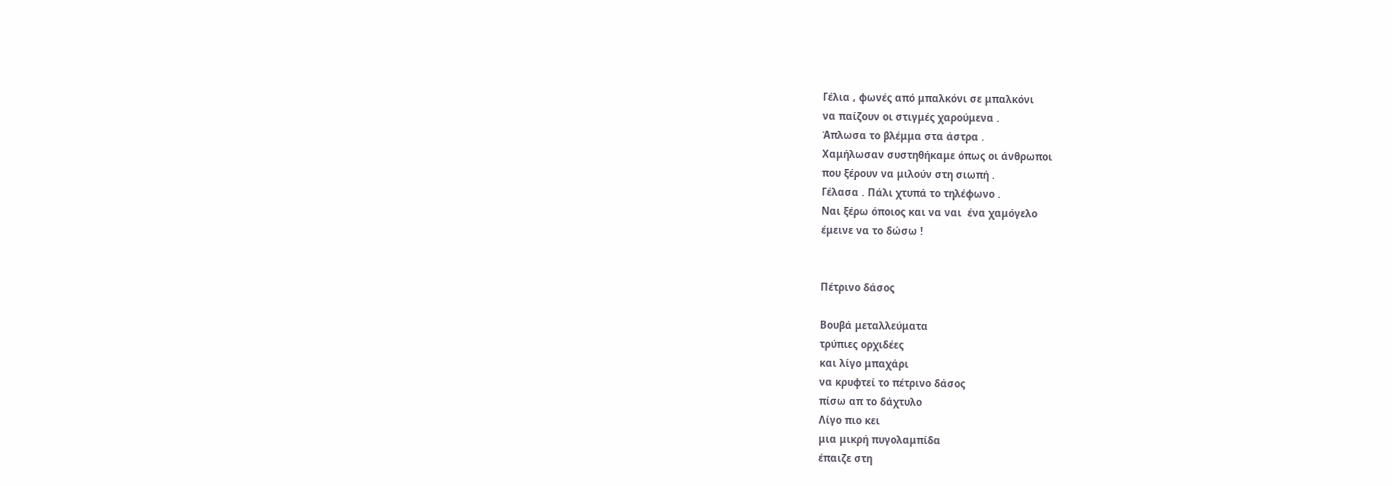Γέλια , φωνές από μπαλκόνι σε μπαλκόνι
να παίζουν οι στιγμές χαρούμενα .
Άπλωσα το βλέμμα στα άστρα .
Χαμήλωσαν συστηθήκαμε όπως οι άνθρωποι
που ξέρουν να μιλούν στη σιωπή .
Γέλασα . Πάλι χτυπά το τηλέφωνο .
Ναι ξέρω όποιος και να ναι  ένα χαμόγελο
έμεινε να το δώσω !


Πέτρινο δάσος

Βουβά μεταλλεύματα
τρύπιες ορχιδέες
και λίγο μπαχάρι
να κρυφτεί το πέτρινο δάσος
πίσω απ το δάχτυλο
Λίγο πιο κει
μια μικρή πυγολαμπίδα
έπαιζε στη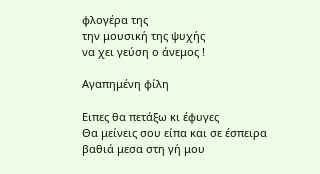φλογέρα της
την μουσική της ψυχής
να χει γεύση ο άνεμος !

Αγαπημένη φίλη

Ειπες θα πετάξω κι έφυγες
Θα μείνεις σου είπα και σε έσπειρα
βαθιά μεσα στη γή μου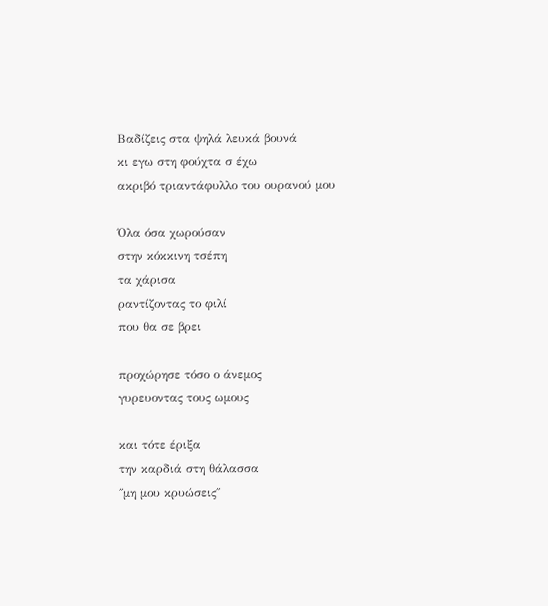Βαδίζεις στα ψηλά λευκά βουνά
κι εγω στη φούχτα σ έχω
ακριβό τριαντάφυλλο του ουρανού μου

Όλα όσα χωρούσαν
στην κόκκινη τσέπη
τα χάρισα
ραντίζοντας το φιλί
που θα σε βρει

προχώρησε τόσο ο άνεμος
γυρευοντας τους ωμους

και τότε έριξα
την καρδιά στη θάλασσα
΄΄μη μου κρυώσεις΄΄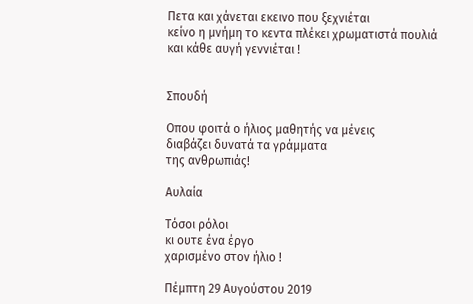Πετα και χάνεται εκεινο που ξεχνιέται
κείνο η μνήμη το κεντα πλέκει χρωματιστά πουλιά
και κάθε αυγή γεννιέται !


Σπουδή

Οπου φοιτά ο ήλιος μαθητής να μένεις
διαβάζει δυνατά τα γράμματα
της ανθρωπιάς!

Αυλαία

Τόσοι ρόλοι
κι ουτε ένα έργο
χαρισμένο στον ήλιο !

Πέμπτη 29 Αυγούστου 2019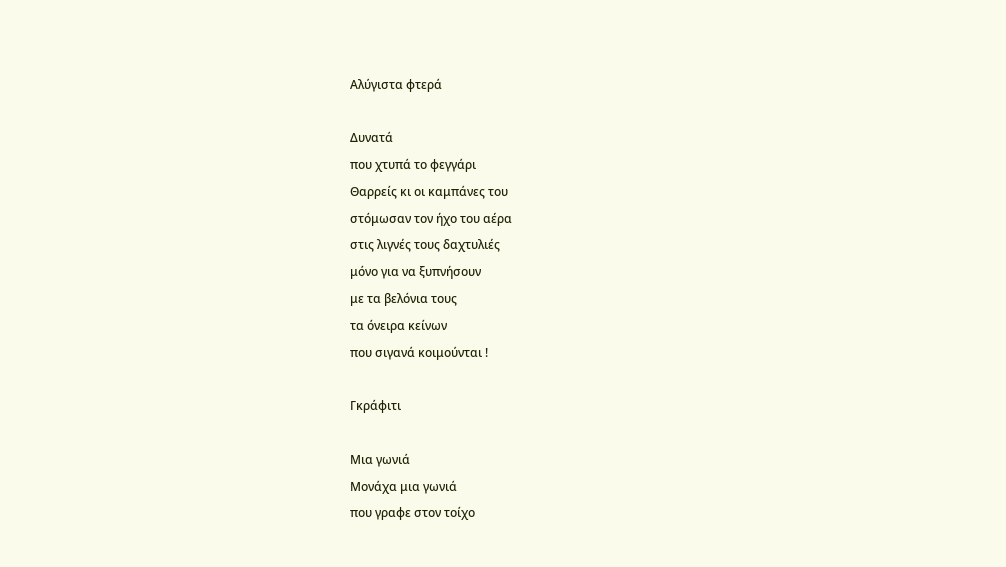Αλύγιστα φτερά

Δυνατά
που χτυπά το φεγγάρι
Θαρρείς κι οι καμπάνες του
στόμωσαν τον ήχο του αέρα
στις λιγνές τους δαχτυλιές
μόνο για να ξυπνήσουν
με τα βελόνια τους
τα όνειρα κείνων
που σιγανά κοιμούνται !

Γκράφιτι

Μια γωνιά
Μονάχα μια γωνιά
που γραφε στον τοίχο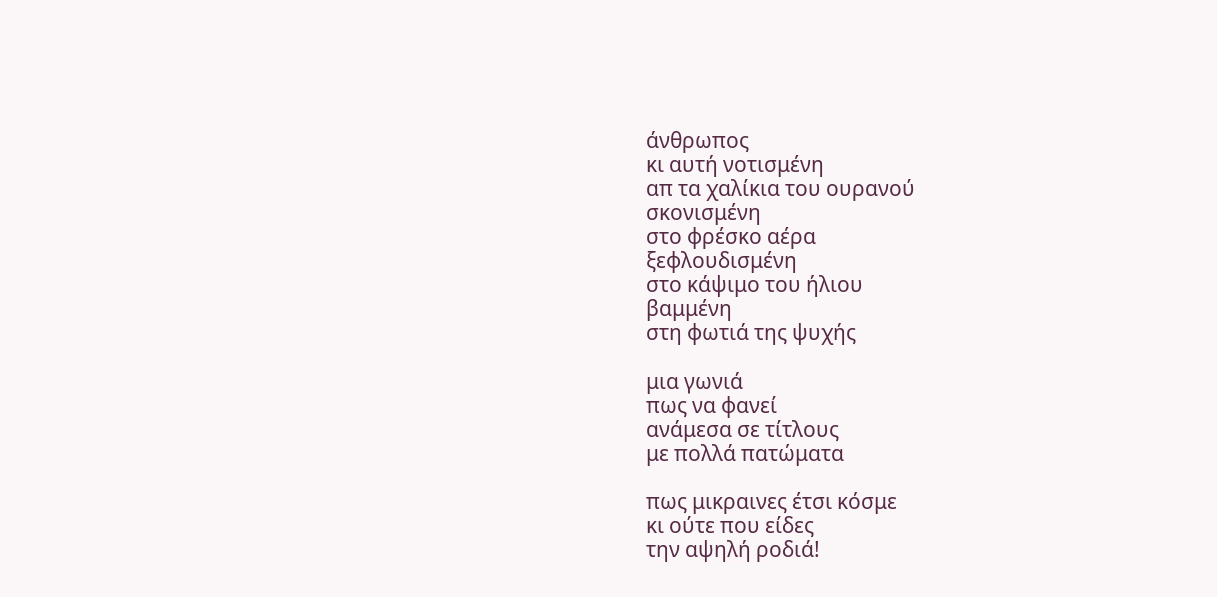άνθρωπος
κι αυτή νοτισμένη
απ τα χαλίκια του ουρανού
σκονισμένη
στο φρέσκο αέρα
ξεφλουδισμένη
στο κάψιμο του ήλιου
βαμμένη
στη φωτιά της ψυχής

μια γωνιά
πως να φανεί
ανάμεσα σε τίτλους
με πολλά πατώματα

πως μικραινες έτσι κόσμε
κι ούτε που είδες
την αψηλή ροδιά!